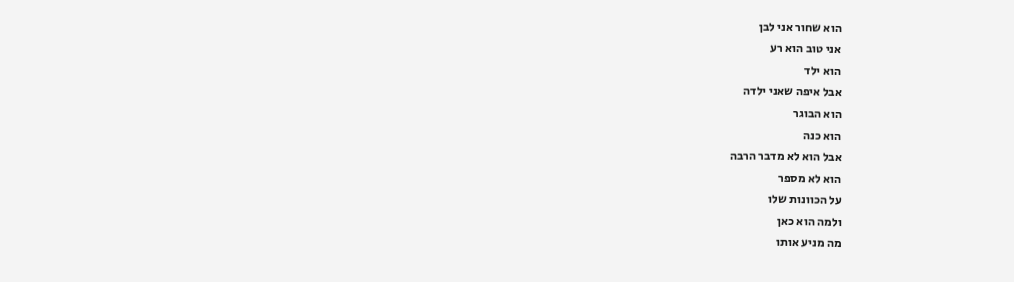הוא שחור אני לבן
אני טוב הוא רע
הוא ילד
אבל איפה שאני ילדה
הוא הבוגר
הוא כנה
אבל הוא לא מדבר הרבה
הוא לא מספר
על הכוונות שלו
ולמה הוא כאן
מה מניע אותו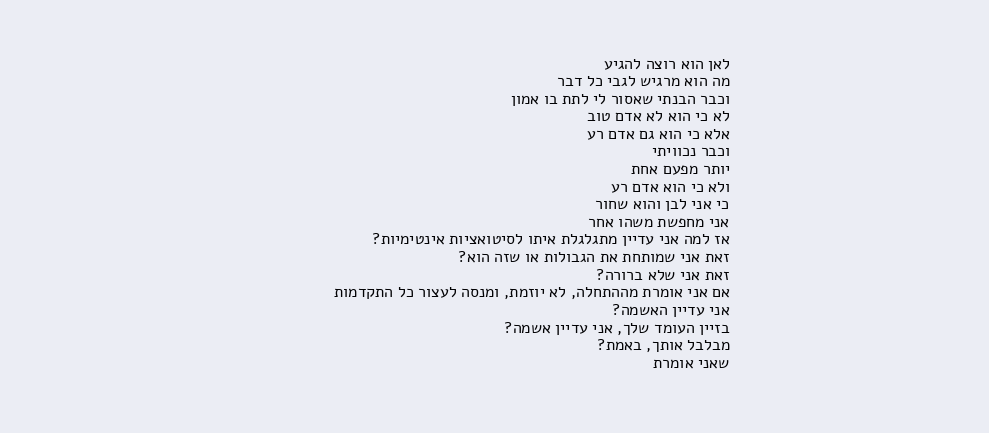לאן הוא רוצה להגיע
מה הוא מרגיש לגבי כל דבר
וכבר הבנתי שאסור לי לתת בו אמון
לא כי הוא לא אדם טוב
אלא כי הוא גם אדם רע
וכבר נכוויתי
יותר מפעם אחת
ולא כי הוא אדם רע
כי אני לבן והוא שחור
אני מחפשת משהו אחר
אז למה אני עדיין מתגלגלת איתו לסיטואציות אינטימיות?
זאת אני שמותחת את הגבולות או שזה הוא?
זאת אני שלא ברורה?
אם אני אומרת מההתחלה, לא יוזמת, ומנסה לעצור כל התקדמות
אני עדיין האשמה?
בזיין העומד שלך, אני עדיין אשמה?
מבלבל אותך, באמת?
שאני אומרת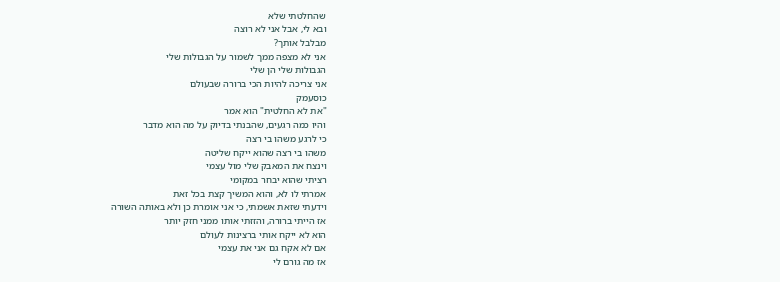שהחלטתי שלא
ובא לי, אבל אני לא רוצה
מבלבל אותך?
אני לא מצפה ממך לשמור על הגבולות שלי
הגבולות שלי הן שלי
אני צריכה להיות הכי ברורה שבעולם
כוסעמק
"את לא החלטית" הוא אמר
והיו כמה רגעים, שהבנתי בדיוק על מה הוא מדבר
כי לרגע משהו בי רצה
משהו בי רצה שהוא ייקח שליטה
וינצח את המאבק שלי מול עצמי
רציתי שהוא יבחר במקומי
אמרתי לו לא, והוא המשיך קצת בכל זאת
וידעתי שזאת אשמתי, כי אני אומרת כן ולא באותה השורה
אז הייתי ברורה, והזזתי אותו ממני חזק יותר
הוא לא ייקח אותי ברצינות לעולם
אם לא אקח גם אני את עצמי
אז מה גורם לי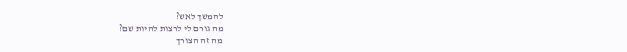להמשך לאש?
מה גורם לי לרצות להיות שם?
מה זה הצורך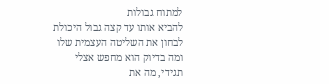למתוח גבולות
להביא אותו עד קצה גבול היכולת
לבחון את השליטה העצמית שלו
ומה בדיוק הוא מחפש אצלי
תגידי, מה את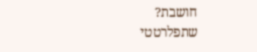חושבת?
שתפלרטטי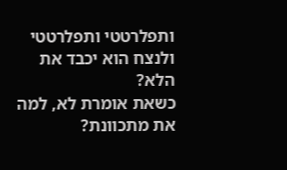ותפלרטטי ותפלרטטי
ולנצח הוא יכבד את הלא?
כשאת אומרת לא, למה את מתכוונת?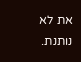את לא נותנת.